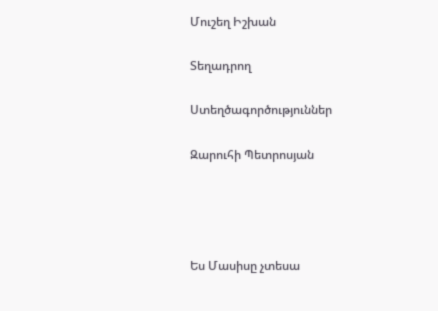Մուշեղ Իշխան

Տեղադրող

Ստեղծագործություններ

Զարուհի Պետրոսյան




Ես Մասիսը չտեսա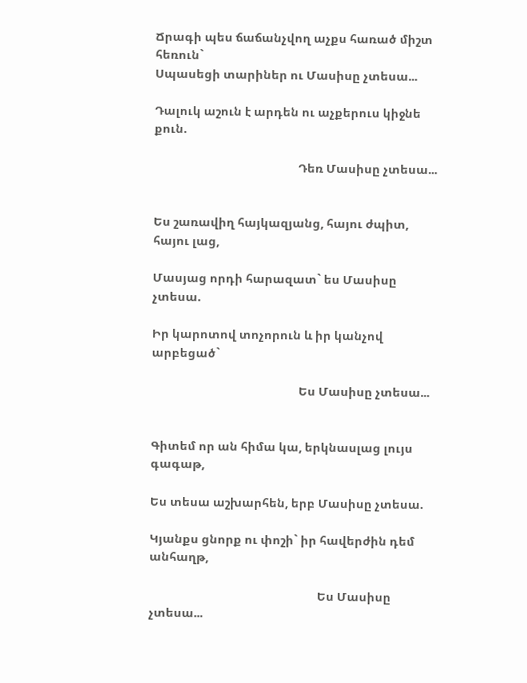Ճրագի պես ճաճանչվող աչքս հառած միշտ հեռուն`
Սպասեցի տարիներ ու Մասիսը չտեսա...

Դալուկ աշուն է արդեն ու աչքերուս կիջնե քուն.

                                                Դեռ Մասիսը չտեսա...


Ես շառավիղ հայկազյանց, հայու ժպիտ, հայու լաց,

Մասյաց որդի հարազատ` ես Մասիսը չտեսա.

Իր կարոտով տոչորուն և իր կանչով արբեցած`

                                                 Ես Մասիսը չտեսա...


Գիտեմ որ ան հիմա կա, երկնասլաց լույս գագաթ,

Ես տեսա աշխարհեն, երբ Մասիսը չտեսա.

Կյանքս ցնորք ու փոշի` իր հավերժին դեմ անհաղթ,

                                                        Ես Մասիսը չտեսա...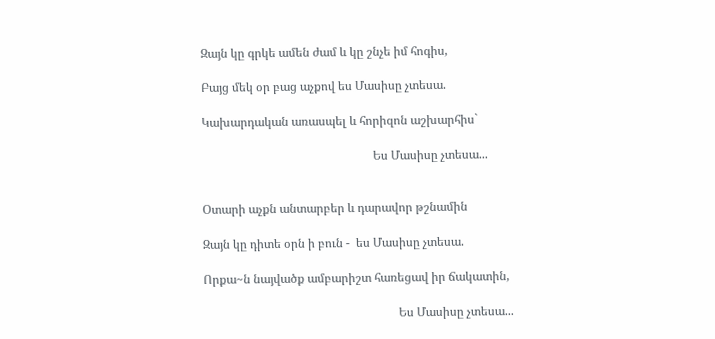Զայն կը գրկե ամեն ժամ և կը շնչե իմ հոգիս,

Բայց մեկ օր բաց աչքով ես Մասիսը չտեսա.

Կախարդական առասպել և հորիզոն աշխարհիս`

                                                         Ես Մասիսը չտեսա...


Օտարի աչքն անտարբեր և դարավոր թշնամին

Զայն կը դիտե օրն ի բուն -  ես Մասիսը չտեսա.

Որքա~ն նայվածք ամբարիշտ հառեցավ իր ճակատին,

                                                                 Ես Մասիսը չտեսա...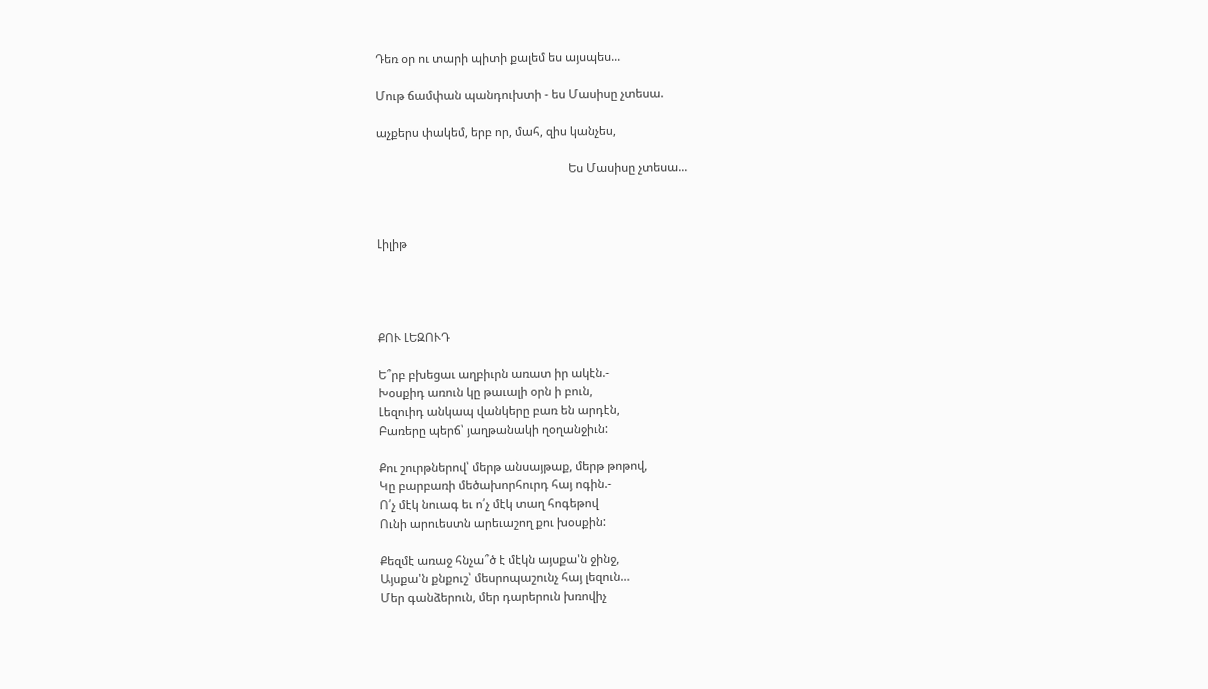Դեռ օր ու տարի պիտի քալեմ ես այսպես...

Մութ ճամփան պանդուխտի - ես Մասիսը չտեսա.

աչքերս փակեմ, երբ որ, մահ, զիս կանչես,

                                                                Ես Մասիսը չտեսա...



Լիլիթ




ՔՈՒ ԼԵԶՈՒԴ

Ե՞րբ բխեցաւ աղբիւրն առատ իր ակէն.-
Խօսքիդ առուն կը թաւալի օրն ի բուն,
Լեզուիդ անկապ վանկերը բառ են արդէն,
Բառերը պերճ՝ յաղթանակի ղօղանջիւն:

Քու շուրթներով՝ մերթ անսայթաք, մերթ թոթով,
Կը բարբառի մեծախորհուրդ հայ ոգին.-
Ո՛չ մէկ նուագ եւ ո՛չ մէկ տաղ հոգեթով
Ունի արուեստն արեւաշող քու խօսքին:

Քեզմէ առաջ հնչա՞ծ է մէկն այսքա'ն ջինջ,
Այսքա'ն քնքուշ՝ մեսրոպաշունչ հայ լեզուն…
Մեր գանձերուն, մեր դարերուն խռովիչ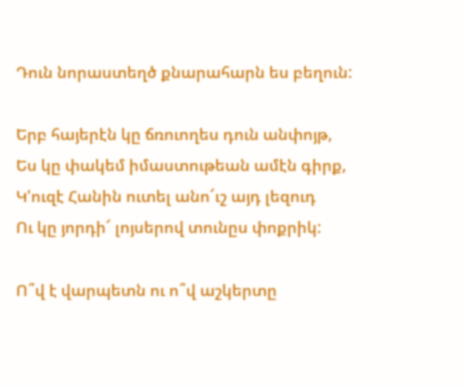Դուն նորաստեղծ քնարահարն ես բեղուն:

Երբ հայերէն կը ճռուողես դուն անփոյթ,
Ես կը փակեմ իմաստութեան ամէն գիրք,
Կ'ուզէ Հանին ուտել անո՜ւշ այդ լեզուդ
Ու կը յորդի՜ լոյսերով տունըս փոքրիկ:

Ո՞վ է վարպետն ու ո՞վ աշկերտը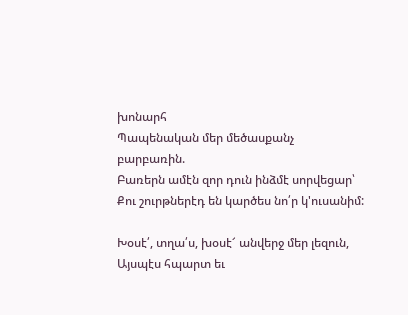խոնարհ
Պապենական մեր մեծասքանչ բարբառին.
Բառերն ամէն զոր դուն ինձմէ սորվեցար՝
Քու շուրթներէդ են կարծես նո՛ր կ'ուսանիմ:

Խօսէ՛, տղա՛ս, խօսէ՜ անվերջ մեր լեզուն,
Այսպէս հպարտ եւ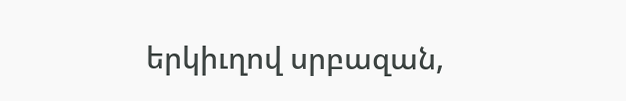երկիւղով սրբազան,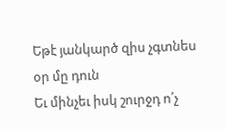Եթէ յանկարծ զիս չգտնես օր մը դուն
Եւ մինչեւ իսկ շուրջդ ո՛չ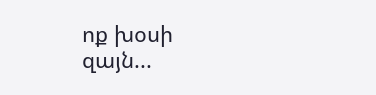ոք խօսի զայն...